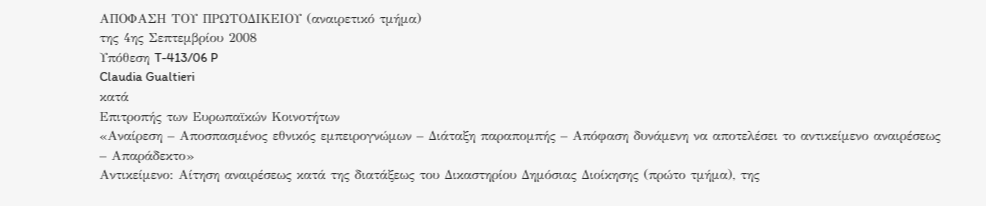ΑΠΟΦΑΣΗ ΤΟΥ ΠΡΩΤΟΔΙΚΕΙΟΥ (αναιρετικό τμήμα)
της 4ης Σεπτεμβρίου 2008
Υπόθεση T-413/06 P
Claudia Gualtieri
κατά
Επιτροπής των Ευρωπαϊκών Κοινοτήτων
«Αναίρεση – Αποσπασμένος εθνικός εμπειρογνώμων – Διάταξη παραπομπής – Απόφαση δυνάμενη να αποτελέσει το αντικείμενο αναιρέσεως – Απαράδεκτο»
Αντικείμενο: Αίτηση αναιρέσεως κατά της διατάξεως του Δικαστηρίου Δημόσιας Διοίκησης (πρώτο τμήμα), της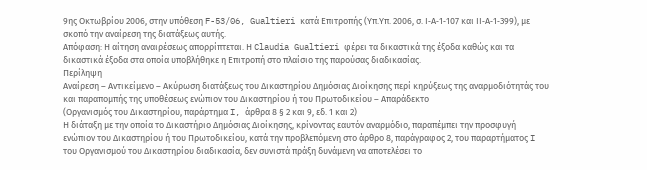9ης Οκτωβρίου 2006, στην υπόθεση F-53/06, Gualtieri κατά Επιτροπής (Υπ.Υπ. 2006, σ. Ι‑Α‑1‑107 και ΙΙ‑Α‑1‑399), με σκοπό την αναίρεση της διατάξεως αυτής.
Απόφαση: Η αίτηση αναιρέσεως απορρίπτεται. Η Claudia Gualtieri φέρει τα δικαστικά της έξοδα καθώς και τα δικαστικά έξοδα στα οποία υποβλήθηκε η Επιτροπή στο πλαίσιο της παρούσας διαδικασίας.
Περίληψη
Αναίρεση – Αντικείμενο – Ακύρωση διατάξεως του Δικαστηρίου Δημόσιας Διοίκησης περί κηρύξεως της αναρμοδιότητάς του και παραπομπής της υποθέσεως ενώπιον του Δικαστηρίου ή του Πρωτοδικείου – Απαράδεκτο
(Οργανισμός του Δικαστηρίου, παράρτημα I, άρθρα 8 § 2 και 9, εδ. 1 και 2)
Η διάταξη με την οποία το Δικαστήριο Δημόσιας Διοίκησης, κρίνοντας εαυτόν αναρμόδιο, παραπέμπει την προσφυγή ενώπιον του Δικαστηρίου ή του Πρωτοδικείου, κατά την προβλεπόμενη στο άρθρο 8, παράγραφος 2, του παραρτήματος I του Οργανισμού του Δικαστηρίου διαδικασία, δεν συνιστά πράξη δυνάμενη να αποτελέσει το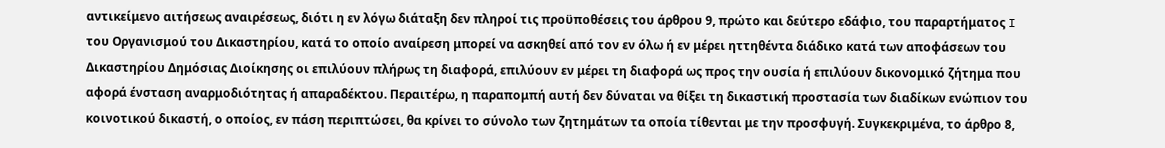αντικείμενο αιτήσεως αναιρέσεως, διότι η εν λόγω διάταξη δεν πληροί τις προϋποθέσεις του άρθρου 9, πρώτο και δεύτερο εδάφιο, του παραρτήματος I του Οργανισμού του Δικαστηρίου, κατά το οποίο αναίρεση μπορεί να ασκηθεί από τον εν όλω ή εν μέρει ηττηθέντα διάδικο κατά των αποφάσεων του Δικαστηρίου Δημόσιας Διοίκησης οι επιλύουν πλήρως τη διαφορά, επιλύουν εν μέρει τη διαφορά ως προς την ουσία ή επιλύουν δικονομικό ζήτημα που αφορά ένσταση αναρμοδιότητας ή απαραδέκτου. Περαιτέρω, η παραπομπή αυτή δεν δύναται να θίξει τη δικαστική προστασία των διαδίκων ενώπιον του κοινοτικού δικαστή, ο οποίος, εν πάση περιπτώσει, θα κρίνει το σύνολο των ζητημάτων τα οποία τίθενται με την προσφυγή. Συγκεκριμένα, το άρθρο 8,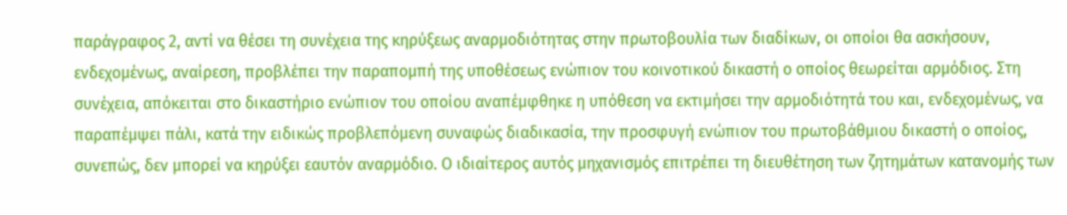παράγραφος 2, αντί να θέσει τη συνέχεια της κηρύξεως αναρμοδιότητας στην πρωτοβουλία των διαδίκων, οι οποίοι θα ασκήσουν, ενδεχομένως, αναίρεση, προβλέπει την παραπομπή της υποθέσεως ενώπιον του κοινοτικού δικαστή ο οποίος θεωρείται αρμόδιος. Στη συνέχεια, απόκειται στο δικαστήριο ενώπιον του οποίου αναπέμφθηκε η υπόθεση να εκτιμήσει την αρμοδιότητά του και, ενδεχομένως, να παραπέμψει πάλι, κατά την ειδικώς προβλεπόμενη συναφώς διαδικασία, την προσφυγή ενώπιον του πρωτοβάθμιου δικαστή ο οποίος, συνεπώς, δεν μπορεί να κηρύξει εαυτόν αναρμόδιο. Ο ιδιαίτερος αυτός μηχανισμός επιτρέπει τη διευθέτηση των ζητημάτων κατανομής των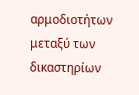αρμοδιοτήτων μεταξύ των δικαστηρίων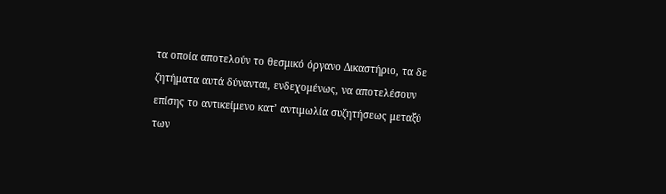τα οποία αποτελούν το θεσμικό όργανο Δικαστήριο, τα δε ζητήματα αυτά δύνανται, ενδεχομένως, να αποτελέσουν επίσης το αντικείμενο κατ’ αντιμωλία συζητήσεως μεταξύ των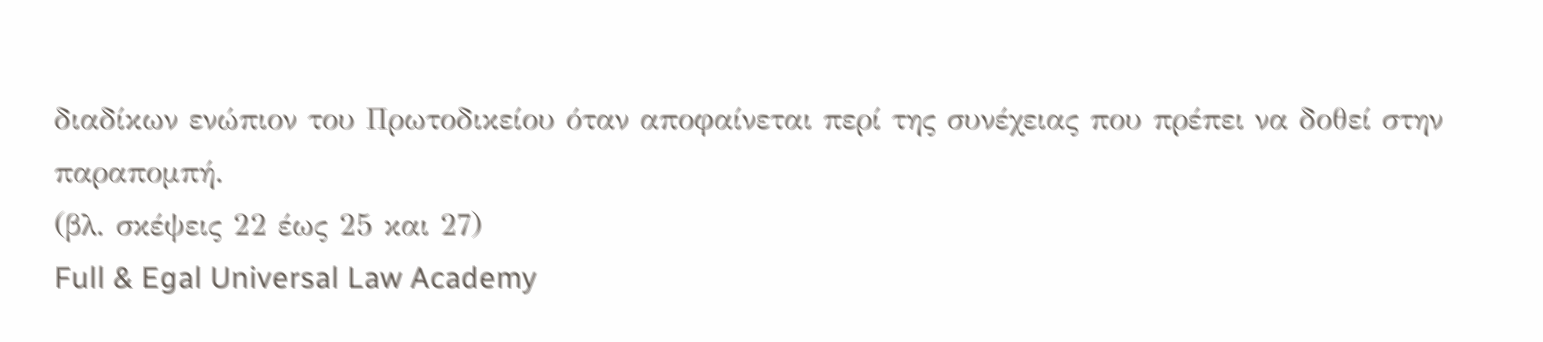διαδίκων ενώπιον του Πρωτοδικείου όταν αποφαίνεται περί της συνέχειας που πρέπει να δοθεί στην παραπομπή.
(βλ. σκέψεις 22 έως 25 και 27)
Full & Egal Universal Law Academy